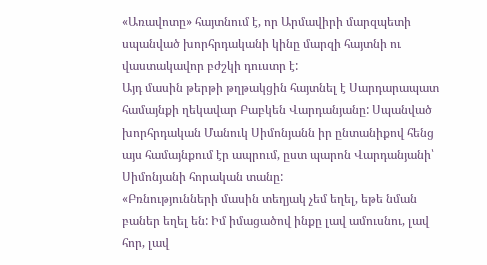«Առավոտը» հայտնում է, որ Արմավիրի մարզպետի սպանված խորհրդականի կինը մարզի հայտնի ու վաստակավոր բժշկի դուստր է:
Այդ մասին թերթի թղթակցին հայտնել է Սարդարապատ համայնքի ղեկավար Բաբկեն Վարդանյանը: Սպանված խորհրդական Մանուկ Սիմոնյանն իր ընտանիքով հենց այս համայնքում էր ապրում, ըստ պարոն Վարդանյանի՝ Սիմոնյանի հորական տանը:
«Բռնությունների մասին տեղյակ չեմ եղել, եթե նման բաներ եղել են: Իմ իմացածով ինքը լավ ամուսնու, լավ հոր, լավ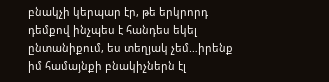բնակչի կերպար էր, թե երկրորդ դեմքով ինչպես է հանդես եկել ընտանիքում, ես տեղյակ չեմ…իրենք իմ համայնքի բնակիչներն էլ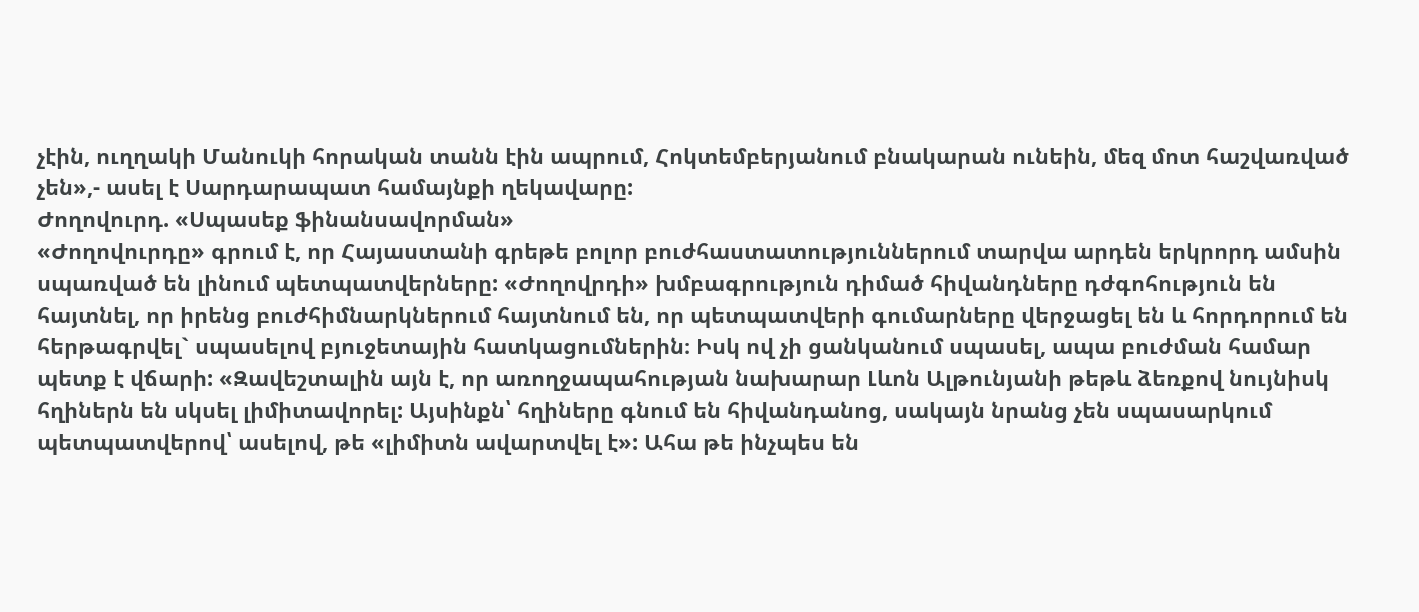չէին, ուղղակի Մանուկի հորական տանն էին ապրում, Հոկտեմբերյանում բնակարան ունեին, մեզ մոտ հաշվառված չեն»,- ասել է Սարդարապատ համայնքի ղեկավարը:
Ժողովուրդ. «Սպասեք ֆինանսավորման»
«Ժողովուրդը» գրում է, որ Հայաստանի գրեթե բոլոր բուժհաստատություններում տարվա արդեն երկրորդ ամսին սպառված են լինում պետպատվերները: «Ժողովրդի» խմբագրություն դիմած հիվանդները դժգոհություն են հայտնել, որ իրենց բուժհիմնարկներում հայտնում են, որ պետպատվերի գումարները վերջացել են և հորդորում են հերթագրվել` սպասելով բյուջետային հատկացումներին։ Իսկ ով չի ցանկանում սպասել, ապա բուժման համար պետք է վճարի: «Զավեշտալին այն է, որ առողջապահության նախարար Լևոն Ալթունյանի թեթև ձեռքով նույնիսկ հղիներն են սկսել լիմիտավորել: Այսինքն՝ հղիները գնում են հիվանդանոց, սակայն նրանց չեն սպասարկում պետպատվերով՝ ասելով, թե «լիմիտն ավարտվել է»: Ահա թե ինչպես են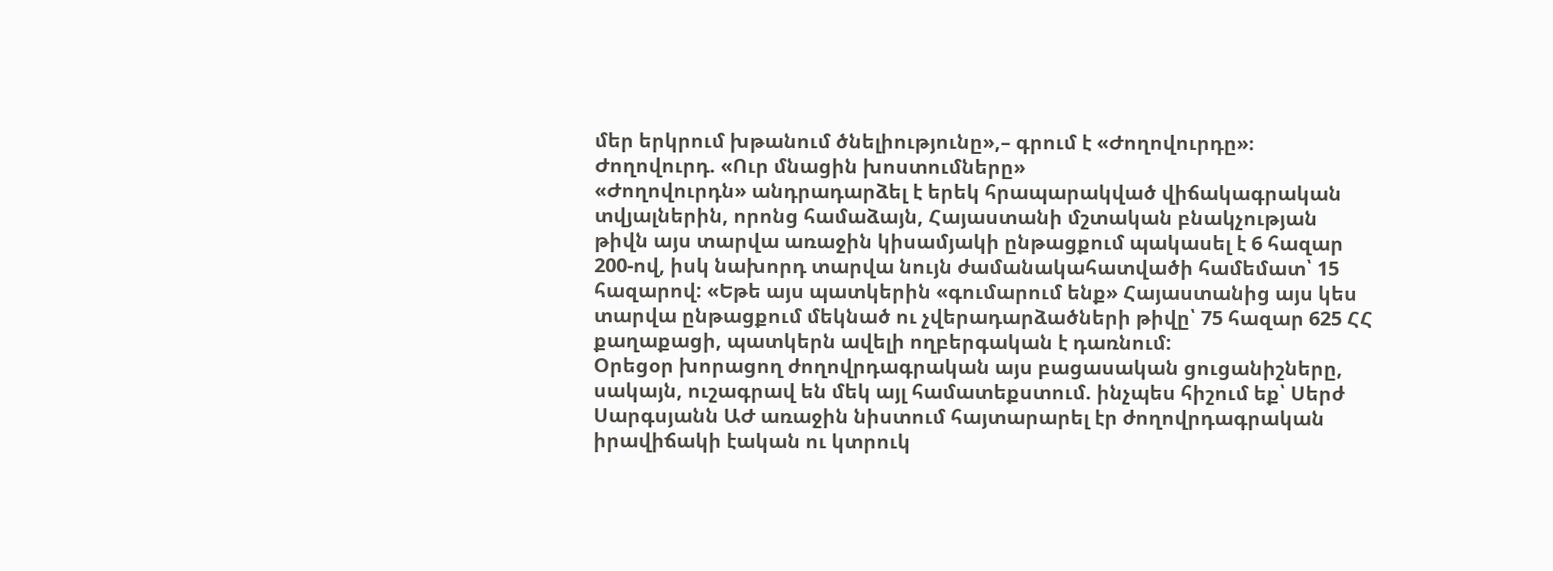մեր երկրում խթանում ծնելիությունը»,– գրում է «Ժողովուրդը»։
Ժողովուրդ. «Ուր մնացին խոստումները»
«Ժողովուրդն» անդրադարձել է երեկ հրապարակված վիճակագրական տվյալներին, որոնց համաձայն, Հայաստանի մշտական բնակչության թիվն այս տարվա առաջին կիսամյակի ընթացքում պակասել է 6 հազար 200-ով, իսկ նախորդ տարվա նույն ժամանակահատվածի համեմատ՝ 15 հազարով: «Եթե այս պատկերին «գումարում ենք» Հայաստանից այս կես տարվա ընթացքում մեկնած ու չվերադարձածների թիվը՝ 75 հազար 625 ՀՀ քաղաքացի, պատկերն ավելի ողբերգական է դառնում:
Օրեցօր խորացող ժողովրդագրական այս բացասական ցուցանիշները, սակայն, ուշագրավ են մեկ այլ համատեքստում. ինչպես հիշում եք՝ Սերժ Սարգսյանն ԱԺ առաջին նիստում հայտարարել էր ժողովրդագրական իրավիճակի էական ու կտրուկ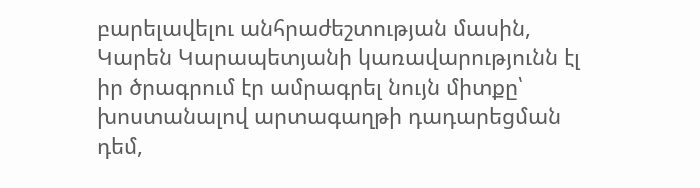բարելավելու անհրաժեշտության մասին, Կարեն Կարապետյանի կառավարությունն էլ իր ծրագրում էր ամրագրել նույն միտքը՝ խոստանալով արտագաղթի դադարեցման դեմ,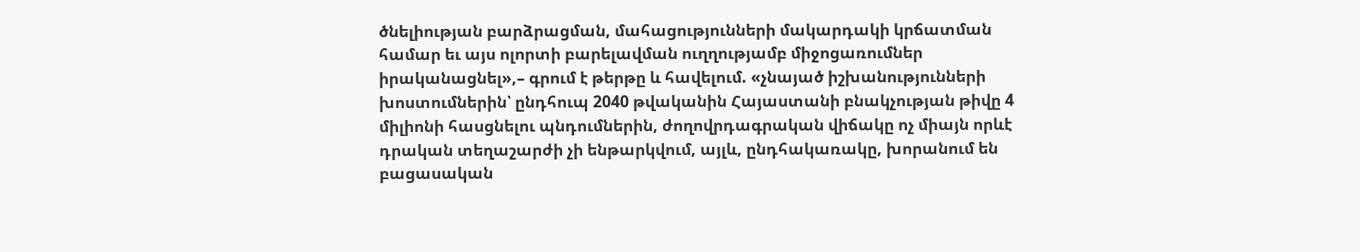ծնելիության բարձրացման, մահացությունների մակարդակի կրճատման համար եւ այս ոլորտի բարելավման ուղղությամբ միջոցառումներ իրականացնել»,– գրում է թերթը և հավելում. «չնայած իշխանությունների խոստումներին՝ ընդհուպ 2040 թվականին Հայաստանի բնակչության թիվը 4 միլիոնի հասցնելու պնդումներին, ժողովրդագրական վիճակը ոչ միայն որևէ դրական տեղաշարժի չի ենթարկվում, այլև, ընդհակառակը, խորանում են բացասական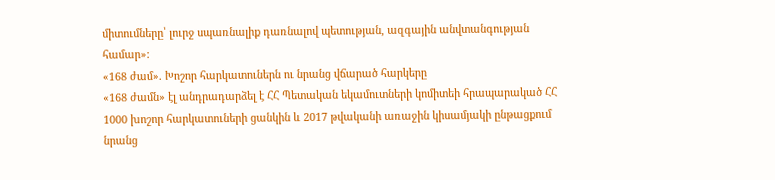միտումները՝ լուրջ սպառնալիք դառնալով պետության, ազգային անվտանգության համար»:
«168 ժամ». Խոշոր հարկատուներն ու նրանց վճարած հարկերը
«168 ժամն» էլ անդրադարձել է ՀՀ Պետական եկամուտների կոմիտեի հրապարակած ՀՀ 1000 խոշոր հարկատուների ցանկին և 2017 թվականի առաջին կիսամյակի ընթացքում նրանց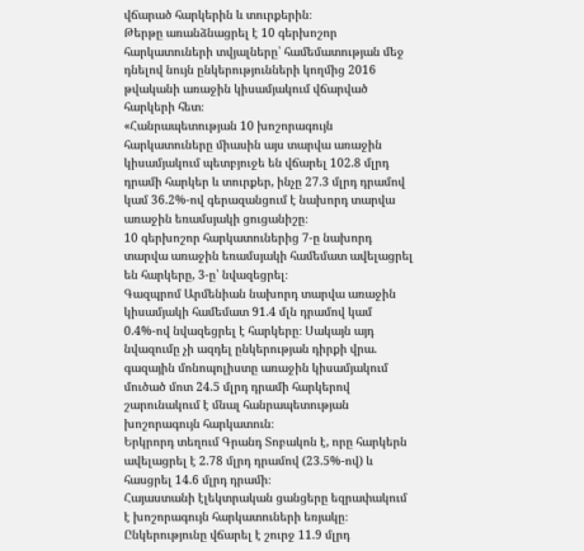վճարած հարկերին և տուրքերին։
Թերթը առանձնացրել է 10 գերխոշոր հարկատուների տվյալները՝ համեմատության մեջ դնելով նույն ընկերությունների կողմից 2016 թվականի առաջին կիսամյակում վճարված հարկերի հետ։
«Հանրապետության 10 խոշորագույն հարկատուները միասին այս տարվա առաջին կիսամյակում պետբյուջե են վճարել 102.8 մլրդ դրամի հարկեր և տուրքեր, ինչը 27.3 մլրդ դրամով կամ 36.2%-ով գերազանցում է նախորդ տարվա առաջին եռամսյակի ցուցանիշը։
10 գերխոշոր հարկատուներից 7-ը նախորդ տարվա առաջին եռամսյակի համեմատ ավելացրել են հարկերը, 3-ը՝ նվազեցրել։
Գազպրոմ Արմենիան նախորդ տարվա առաջին կիսամյակի համեմատ 91.4 մլն դրամով կամ 0.4%-ով նվազեցրել է հարկերը։ Սակայն այդ նվազումը չի ազդել ընկերության դիրքի վրա. գազային մոնոպոլիստը առաջին կիսամյակում մուծած մոտ 24.5 մլրդ դրամի հարկերով շարունակում է մնալ հանրապետության խոշորագույն հարկատուն։
Երկրորդ տեղում Գրանդ Տոբակոն է, որը հարկերն ավելացրել է 2.78 մլրդ դրամով (23.5%-ով) և հասցրել 14.6 մլրդ դրամի։
Հայաստանի էլեկտրական ցանցերը եզրափակում է խոշորագույն հարկատուների եռյակը։ Ընկերությունը վճարել է շուրջ 11.9 մլրդ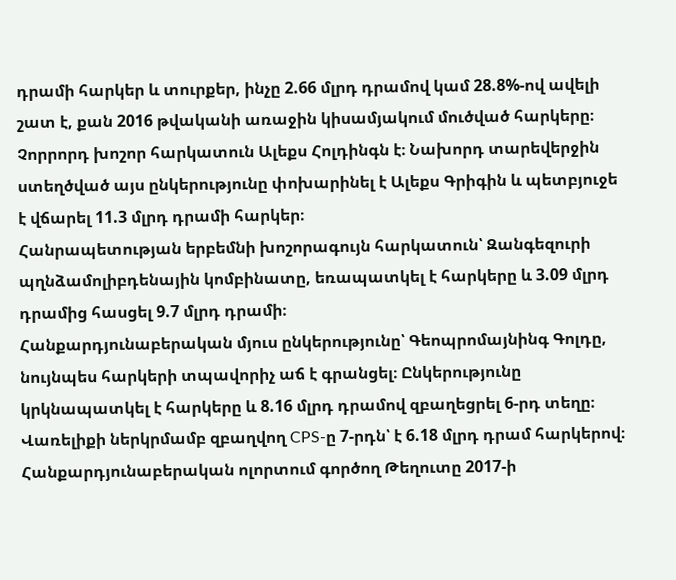դրամի հարկեր և տուրքեր, ինչը 2.66 մլրդ դրամով կամ 28.8%-ով ավելի շատ է, քան 2016 թվականի առաջին կիսամյակում մուծված հարկերը։
Չորրորդ խոշոր հարկատուն Ալեքս Հոլդինգն է։ Նախորդ տարեվերջին ստեղծված այս ընկերությունը փոխարինել է Ալեքս Գրիգին և պետբյուջե է վճարել 11.3 մլրդ դրամի հարկեր։
Հանրապետության երբեմնի խոշորագույն հարկատուն՝ Զանգեզուրի պղնձամոլիբդենային կոմբինատը, եռապատկել է հարկերը և 3.09 մլրդ դրամից հասցել 9.7 մլրդ դրամի։
Հանքարդյունաբերական մյուս ընկերությունը՝ Գեոպրոմայնինգ Գոլդը, նույնպես հարկերի տպավորիչ աճ է գրանցել։ Ընկերությունը կրկնապատկել է հարկերը և 8.16 մլրդ դրամով զբաղեցրել 6-րդ տեղը։
Վառելիքի ներկրմամբ զբաղվող CPS-ը 7-րդն՝ է 6.18 մլրդ դրամ հարկերով։
Հանքարդյունաբերական ոլորտում գործող Թեղուտը 2017-ի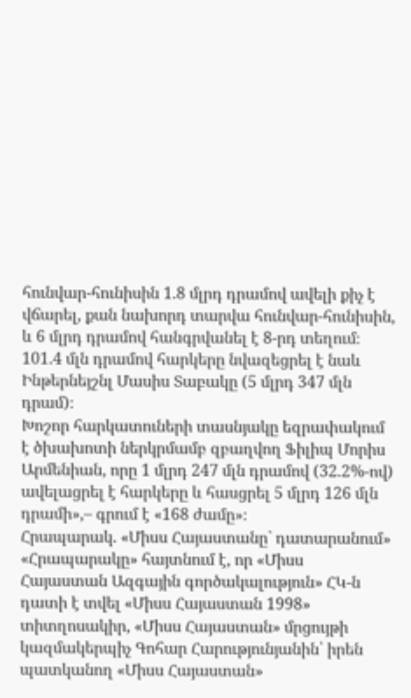հունվար-հունիսին 1.8 մլրդ դրամով ավելի քիչ է վճարել, քան նախորդ տարվա հունվար-հունիսին, և 6 մլրդ դրամով հանգրվանել է 8-րդ տեղում։
101.4 մլն դրամով հարկերը նվազեցրել է նաև Ինթերնեյշնլ Մասիս Տաբակը (5 մլրդ 347 մլն դրամ)։
Խոշոր հարկատուների տասնյակը եզրափակում է ծխախոտի ներկրմամբ զբաղվող Ֆիլիպ Մորիս Արմենիան, որը 1 մլրդ 247 մլն դրամով (32.2%-ով) ավելացրել է հարկերը և հասցրել 5 մլրդ 126 մլն դրամի»,– գրում է «168 ժամը»։
Հրապարակ. «Միսս Հայաստանը` դատարանում»
«Հրապարակը» հայտնում է, որ «Միսս Հայաստան Ազգային գործակալություն» ՀԿ-ն դատի է տվել «Միսս Հայաստան 1998» տիտղոսակիր, «Միսս Հայաստան» մրցույթի կազմակերպիչ Գոհար Հարությունյանին՝ իրեն պատկանող «Միսս Հայաստան»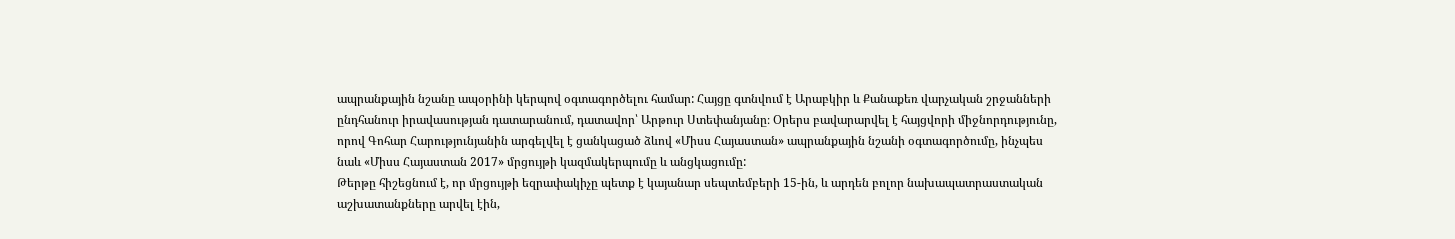ապրանքային նշանը ապօրինի կերպով օգտագործելու համար: Հայցը գտնվում է Արաբկիր և Քանաքեռ վարչական շրջանների ընդհանուր իրավասության դատարանում, դատավոր՝ Արթուր Ստեփանյանը։ Օրերս բավարարվել է հայցվորի միջնորդությունը, որով Գոհար Հարությունյանին արգելվել է ցանկացած ձևով «Միսս Հայաստան» ապրանքային նշանի օգտագործումը, ինչպես նաև «Միսս Հայաստան 2017» մրցույթի կազմակերպումը և անցկացումը:
Թերթը հիշեցնում է, որ մրցույթի եզրափակիչը պետք է կայանար սեպտեմբերի 15-ին, և արդեն բոլոր նախապատրաստական աշխատանքները արվել էին,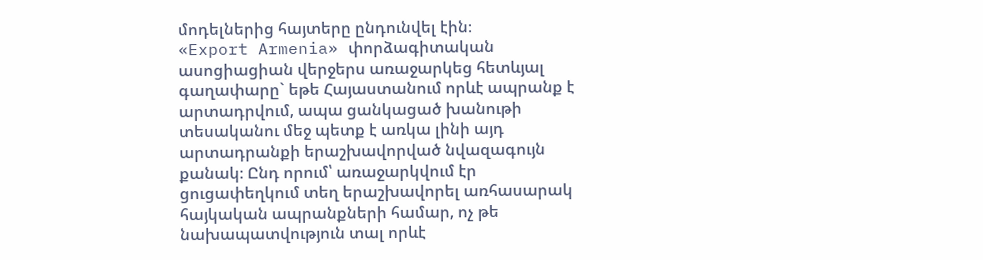մոդելներից հայտերը ընդունվել էին։
«Export Armenia» փորձագիտական ասոցիացիան վերջերս առաջարկեց հետևյալ գաղափարը` եթե Հայաստանում որևէ ապրանք է արտադրվում, ապա ցանկացած խանութի տեսականու մեջ պետք է առկա լինի այդ արտադրանքի երաշխավորված նվազագույն քանակ։ Ընդ որում՝ առաջարկվում էր ցուցափեղկում տեղ երաշխավորել առհասարակ հայկական ապրանքների համար, ոչ թե նախապատվություն տալ որևէ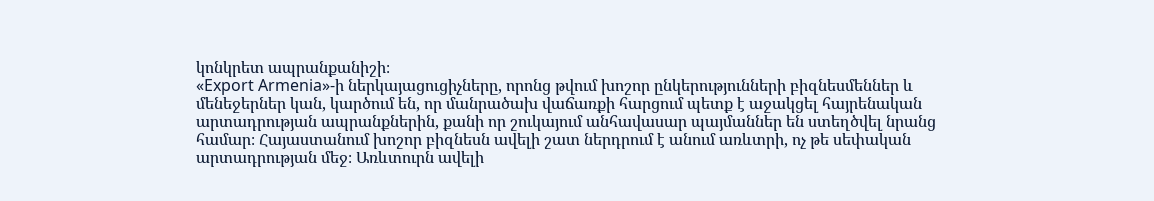կոնկրետ ապրանքանիշի։
«Export Armenia»-ի ներկայացուցիչները, որոնց թվում խոշոր ընկերությունների բիզնեսմեններ և մենեջերներ կան, կարծում են, որ մանրածախ վաճառքի հարցում պետք է աջակցել հայրենական արտադրության ապրանքներին, քանի որ շուկայում անհավասար պայմաններ են ստեղծվել նրանց համար։ Հայաստանում խոշոր բիզնեսն ավելի շատ ներդրում է անում առևտրի, ոչ թե սեփական արտադրության մեջ։ Առևտուրն ավելի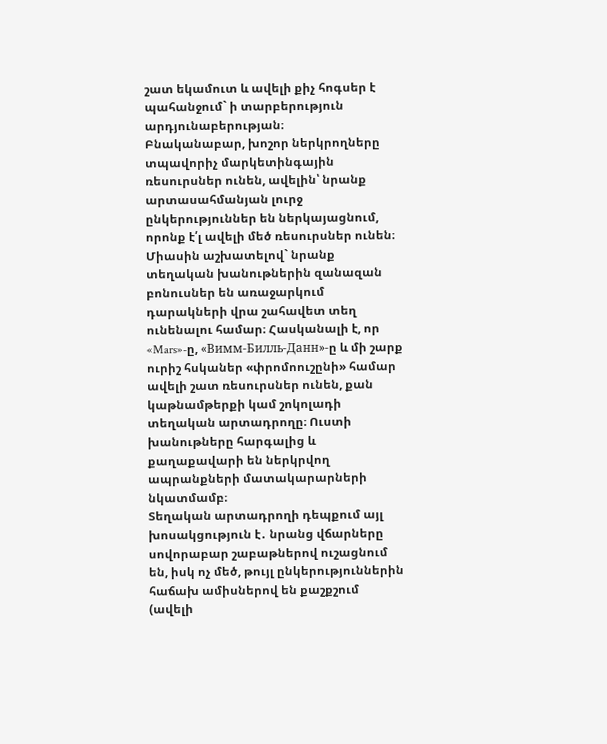շատ եկամուտ և ավելի քիչ հոգսեր է պահանջում` ի տարբերություն արդյունաբերության։
Բնականաբար, խոշոր ներկրողները տպավորիչ մարկետինգային ռեսուրսներ ունեն, ավելին՝ նրանք արտասահմանյան լուրջ ընկերություններ են ներկայացնում, որոնք է՛լ ավելի մեծ ռեսուրսներ ունեն։ Միասին աշխատելով` նրանք տեղական խանութներին զանազան բոնուսներ են առաջարկում դարակների վրա շահավետ տեղ ունենալու համար։ Հասկանալի է, որ «Mars»-ը, «Вимм-Билль-Данн»-ը և մի շարք ուրիշ հսկաներ «փրոմոուշընի» համար ավելի շատ ռեսուրսներ ունեն, քան կաթնամթերքի կամ շոկոլադի տեղական արտադրողը։ Ուստի խանութները հարգալից և քաղաքավարի են ներկրվող ապրանքների մատակարարների նկատմամբ։
Տեղական արտադրողի դեպքում այլ խոսակցություն է․ նրանց վճարները սովորաբար շաբաթներով ուշացնում են, իսկ ոչ մեծ, թույլ ընկերություններին հաճախ ամիսներով են քաշքշում (ավելի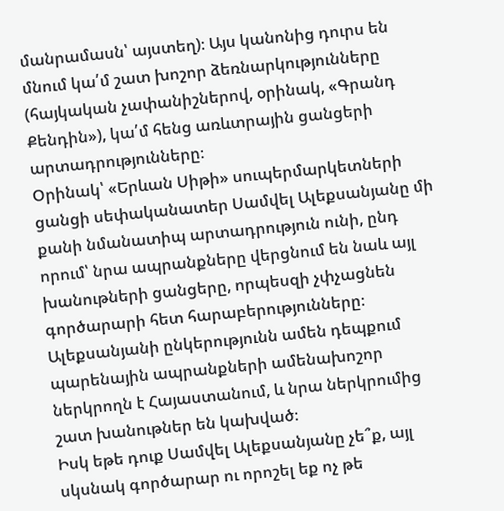մանրամասն՝ այստեղ)։ Այս կանոնից դուրս են մնում կա՛մ շատ խոշոր ձեռնարկությունները (հայկական չափանիշներով, օրինակ, «Գրանդ Քենդին»), կա՛մ հենց առևտրային ցանցերի արտադրությունները։
Օրինակ՝ «Երևան Սիթի» սուպերմարկետների ցանցի սեփականատեր Սամվել Ալեքսանյանը մի քանի նմանատիպ արտադրություն ունի, ընդ որում՝ նրա ապրանքները վերցնում են նաև այլ խանութների ցանցերը, որպեսզի չփչացնեն գործարարի հետ հարաբերությունները։ Ալեքսանյանի ընկերությունն ամեն դեպքում պարենային ապրանքների ամենախոշոր ներկրողն է Հայաստանում, և նրա ներկրումից շատ խանութներ են կախված։
Իսկ եթե դուք Սամվել Ալեքսանյանը չե՞ք, այլ սկսնակ գործարար ու որոշել եք ոչ թե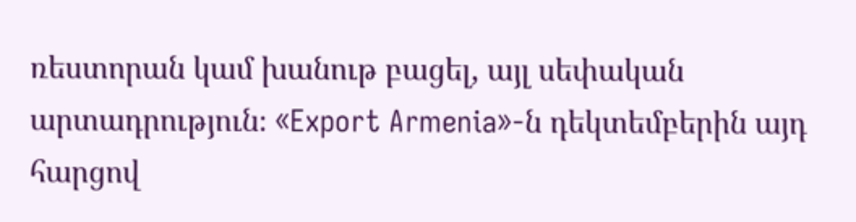ռեստորան կամ խանութ բացել, այլ սեփական արտադրություն։ «Export Armenia»-ն դեկտեմբերին այդ հարցով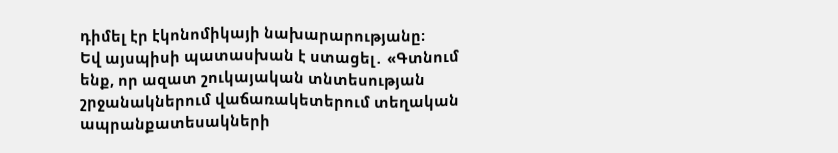դիմել էր էկոնոմիկայի նախարարությանը։
Եվ այսպիսի պատասխան է ստացել․ «Գտնում ենք, որ ազատ շուկայական տնտեսության շրջանակներում վաճառակետերում տեղական ապրանքատեսակների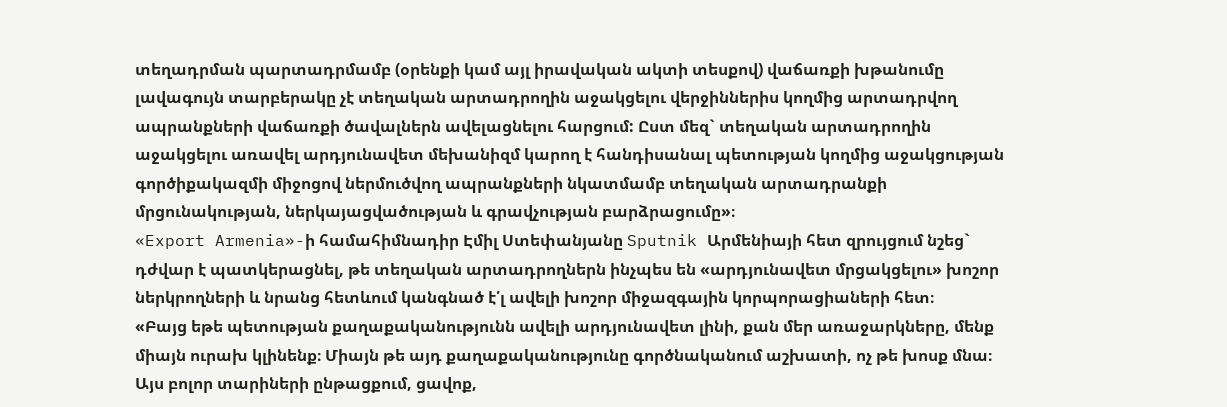տեղադրման պարտադրմամբ (օրենքի կամ այլ իրավական ակտի տեսքով) վաճառքի խթանումը լավագույն տարբերակը չէ տեղական արտադրողին աջակցելու վերջիններիս կողմից արտադրվող ապրանքների վաճառքի ծավալներն ավելացնելու հարցում: Ըստ մեզ` տեղական արտադրողին աջակցելու առավել արդյունավետ մեխանիզմ կարող է հանդիսանալ պետության կողմից աջակցության գործիքակազմի միջոցով ներմուծվող ապրանքների նկատմամբ տեղական արտադրանքի մրցունակության, ներկայացվածության և գրավչության բարձրացումը»։
«Export Armenia»-ի համահիմնադիր Էմիլ Ստեփանյանը Sputnik Արմենիայի հետ զրույցում նշեց` դժվար է պատկերացնել, թե տեղական արտադրողներն ինչպես են «արդյունավետ մրցակցելու» խոշոր ներկրողների և նրանց հետևում կանգնած է՛լ ավելի խոշոր միջազգային կորպորացիաների հետ։
«Բայց եթե պետության քաղաքականությունն ավելի արդյունավետ լինի, քան մեր առաջարկները, մենք միայն ուրախ կլինենք։ Միայն թե այդ քաղաքականությունը գործնականում աշխատի, ոչ թե խոսք մնա։ Այս բոլոր տարիների ընթացքում, ցավոք,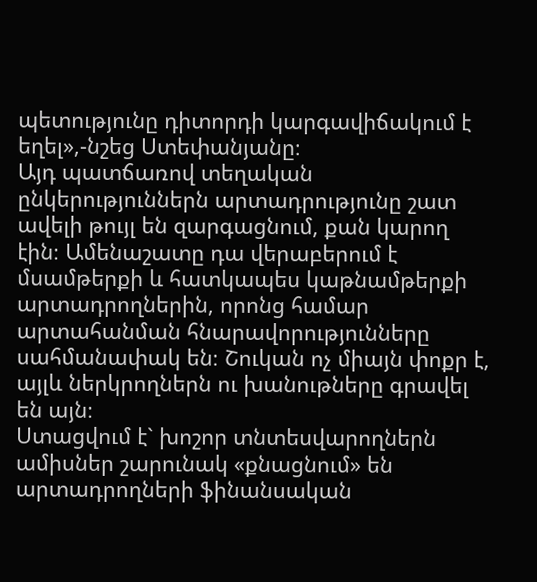պետությունը դիտորդի կարգավիճակում է եղել»,-նշեց Ստեփանյանը։
Այդ պատճառով տեղական ընկերություններն արտադրությունը շատ ավելի թույլ են զարգացնում, քան կարող էին։ Ամենաշատը դա վերաբերում է մսամթերքի և հատկապես կաթնամթերքի արտադրողներին, որոնց համար արտահանման հնարավորությունները սահմանափակ են։ Շուկան ոչ միայն փոքր է, այլև ներկրողներն ու խանութները գրավել են այն։
Ստացվում է` խոշոր տնտեսվարողներն ամիսներ շարունակ «քնացնում» են արտադրողների ֆինանսական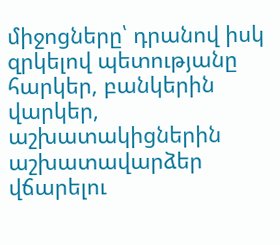միջոցները՝ դրանով իսկ զրկելով պետությանը հարկեր, բանկերին վարկեր, աշխատակիցներին աշխատավարձեր վճարելու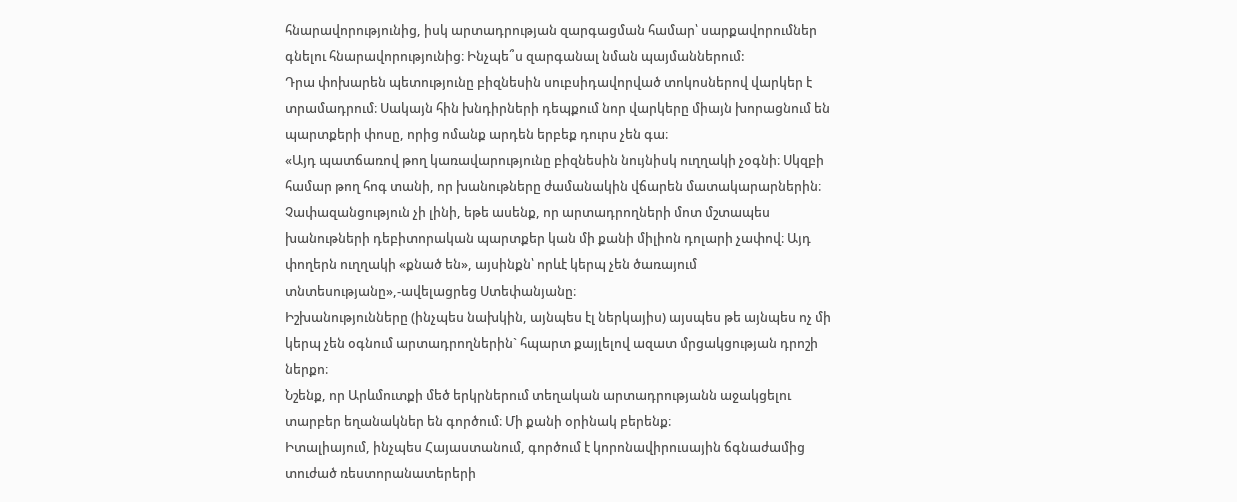հնարավորությունից, իսկ արտադրության զարգացման համար՝ սարքավորումներ գնելու հնարավորությունից։ Ինչպե՞ս զարգանալ նման պայմաններում:
Դրա փոխարեն պետությունը բիզնեսին սուբսիդավորված տոկոսներով վարկեր է տրամադրում։ Սակայն հին խնդիրների դեպքում նոր վարկերը միայն խորացնում են պարտքերի փոսը, որից ոմանք արդեն երբեք դուրս չեն գա։
«Այդ պատճառով թող կառավարությունը բիզնեսին նույնիսկ ուղղակի չօգնի։ Սկզբի համար թող հոգ տանի, որ խանութները ժամանակին վճարեն մատակարարներին։ Չափազանցություն չի լինի, եթե ասենք, որ արտադրողների մոտ մշտապես խանութների դեբիտորական պարտքեր կան մի քանի միլիոն դոլարի չափով։ Այդ փողերն ուղղակի «քնած են», այսինքն՝ որևէ կերպ չեն ծառայում տնտեսությանը»,-ավելացրեց Ստեփանյանը։
Իշխանությունները (ինչպես նախկին, այնպես էլ ներկայիս) այսպես թե այնպես ոչ մի կերպ չեն օգնում արտադրողներին` հպարտ քայլելով ազատ մրցակցության դրոշի ներքո։
Նշենք, որ Արևմուտքի մեծ երկրներում տեղական արտադրությանն աջակցելու տարբեր եղանակներ են գործում։ Մի քանի օրինակ բերենք։
Իտալիայում, ինչպես Հայաստանում, գործում է կորոնավիրուսային ճգնաժամից տուժած ռեստորանատերերի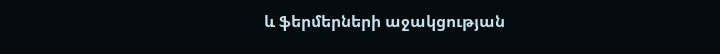և ֆերմերների աջակցության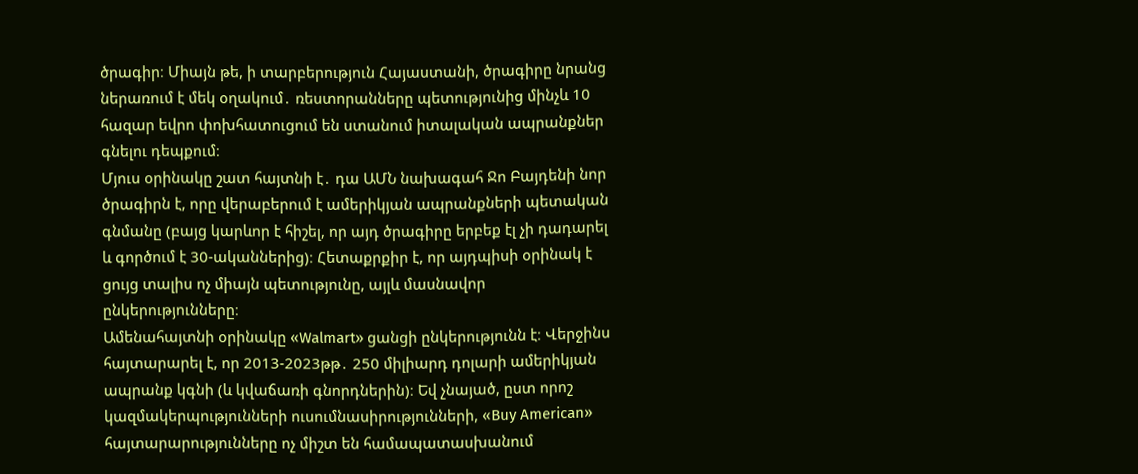ծրագիր։ Միայն թե, ի տարբերություն Հայաստանի, ծրագիրը նրանց ներառում է մեկ օղակում․ ռեստորանները պետությունից մինչև 10 հազար եվրո փոխհատուցում են ստանում իտալական ապրանքներ գնելու դեպքում։
Մյուս օրինակը շատ հայտնի է․ դա ԱՄՆ նախագահ Ջո Բայդենի նոր ծրագիրն է, որը վերաբերում է ամերիկյան ապրանքների պետական գնմանը (բայց կարևոր է հիշել, որ այդ ծրագիրը երբեք էլ չի դադարել և գործում է 30-ականներից)։ Հետաքրքիր է, որ այդպիսի օրինակ է ցույց տալիս ոչ միայն պետությունը, այլև մասնավոր ընկերությունները։
Ամենահայտնի օրինակը «Walmart» ցանցի ընկերությունն է։ Վերջինս հայտարարել է, որ 2013-2023թթ․ 250 միլիարդ դոլարի ամերիկյան ապրանք կգնի (և կվաճառի գնորդներին)։ Եվ չնայած, ըստ որոշ կազմակերպությունների ուսումնասիրությունների, «Buy American» հայտարարությունները ոչ միշտ են համապատասխանում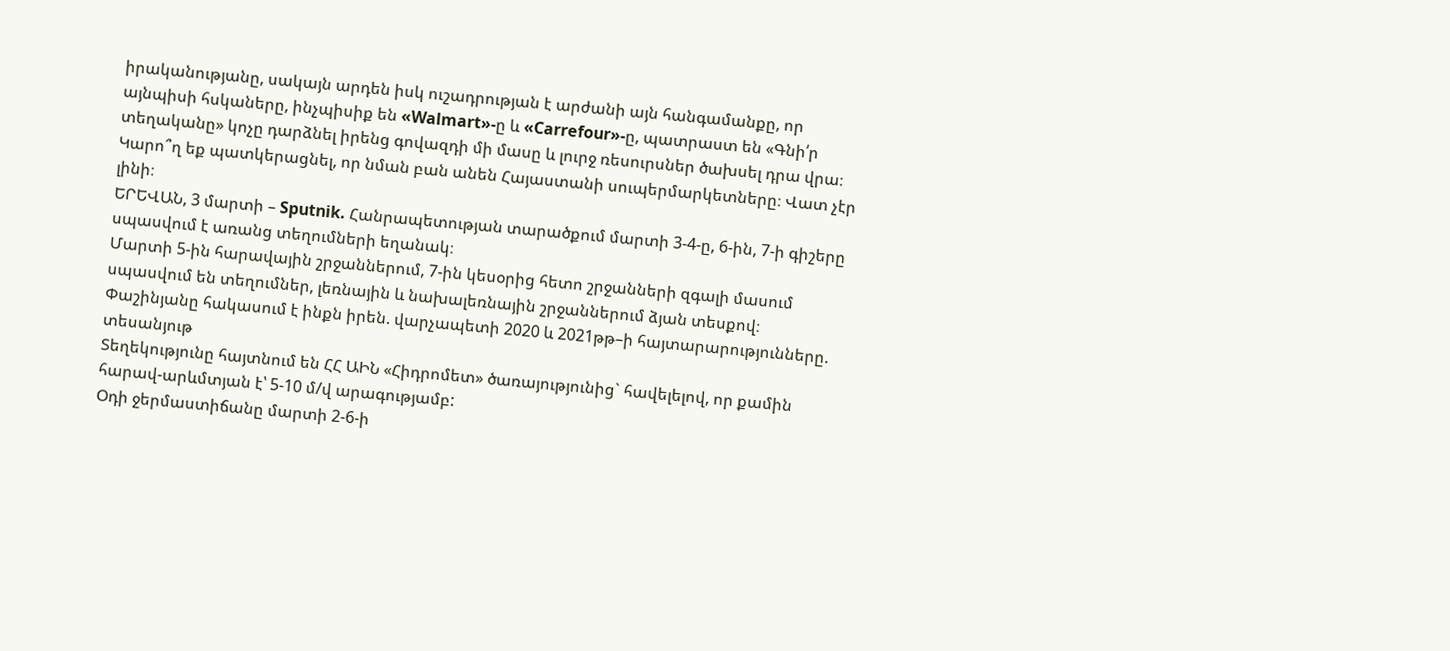իրականությանը, սակայն արդեն իսկ ուշադրության է արժանի այն հանգամանքը, որ այնպիսի հսկաները, ինչպիսիք են «Walmart»-ը և «Carrefour»-ը, պատրաստ են «Գնի՛ր տեղականը» կոչը դարձնել իրենց գովազդի մի մասը և լուրջ ռեսուրսներ ծախսել դրա վրա։
Կարո՞ղ եք պատկերացնել, որ նման բան անեն Հայաստանի սուպերմարկետները։ Վատ չէր լինի։
ԵՐԵՎԱՆ, 3 մարտի – Sputnik. Հանրապետության տարածքում մարտի 3-4-ը, 6-ին, 7-ի գիշերը սպասվում է առանց տեղումների եղանակ։
Մարտի 5-ին հարավային շրջաններում, 7-ին կեսօրից հետո շրջանների զգալի մասում սպասվում են տեղումներ, լեռնային և նախալեռնային շրջաններում ձյան տեսքով։
Փաշինյանը հակասում է ինքն իրեն. վարչապետի 2020 և 2021թթ–ի հայտարարությունները. տեսանյութ
Տեղեկությունը հայտնում են ՀՀ ԱԻՆ «Հիդրոմետ» ծառայությունից` հավելելով, որ քամին հարավ-արևմտյան է՝ 5-10 մ/վ արագությամբ:
Օդի ջերմաստիճանը մարտի 2-6-ի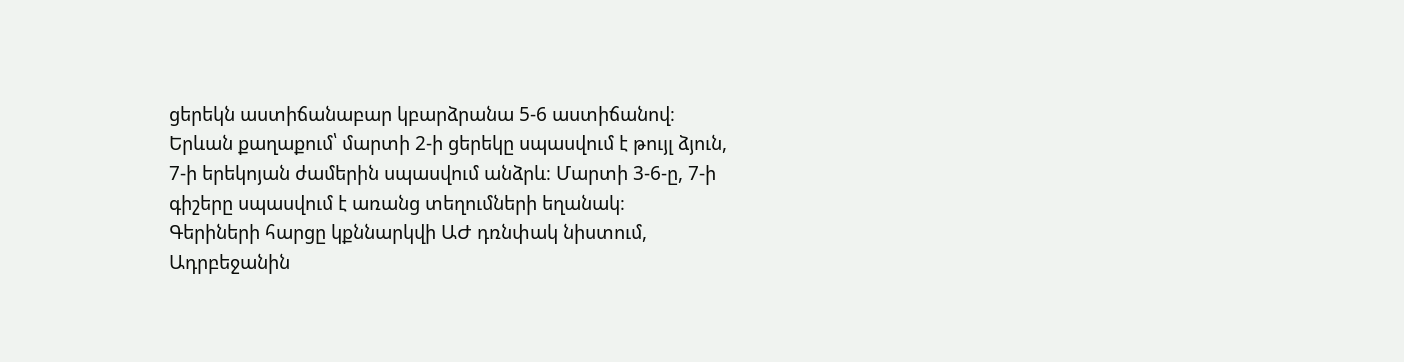ցերեկն աստիճանաբար կբարձրանա 5-6 աստիճանով։
Երևան քաղաքում՝ մարտի 2-ի ցերեկը սպասվում է թույլ ձյուն, 7-ի երեկոյան ժամերին սպասվում անձրև։ Մարտի 3-6-ը, 7-ի գիշերը սպասվում է առանց տեղումների եղանակ։
Գերիների հարցը կքննարկվի ԱԺ դռնփակ նիստում, Ադրբեջանին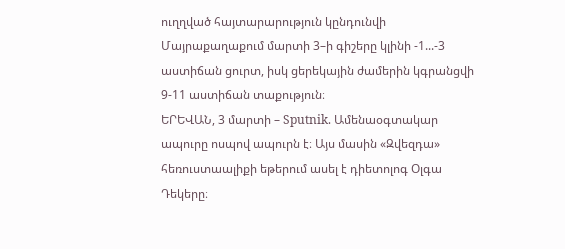ուղղված հայտարարություն կընդունվի
Մայրաքաղաքում մարտի 3–ի գիշերը կլինի -1...-3 աստիճան ցուրտ, իսկ ցերեկային ժամերին կգրանցվի 9-11 աստիճան տաքություն։
ԵՐԵՎԱՆ, 3 մարտի – Sputnik. Ամենաօգտակար ապուրը ոսպով ապուրն է։ Այս մասին «Զվեզդա» հեռուստաալիքի եթերում ասել է դիետոլոգ Օլգա Դեկերը։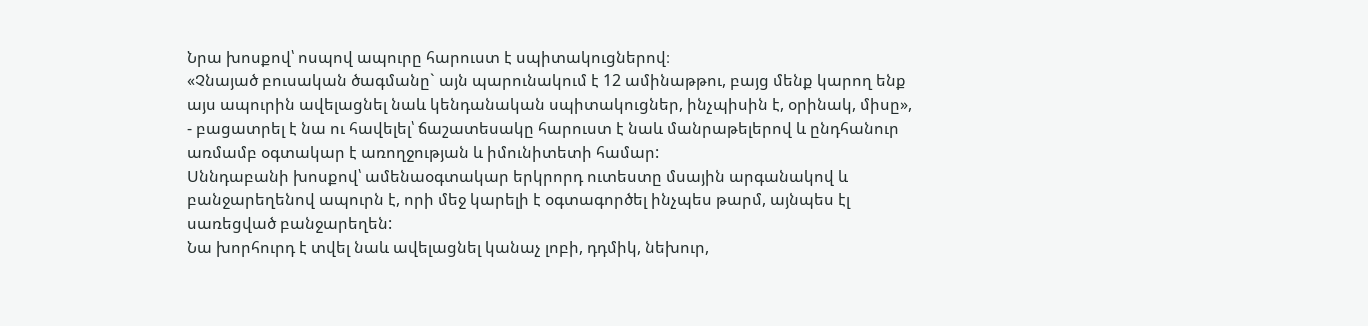Նրա խոսքով՝ ոսպով ապուրը հարուստ է սպիտակուցներով։
«Չնայած բուսական ծագմանը` այն պարունակում է 12 ամինաթթու, բայց մենք կարող ենք այս ապուրին ավելացնել նաև կենդանական սպիտակուցներ, ինչպիսին է, օրինակ, միսը», - բացատրել է նա ու հավելել՝ ճաշատեսակը հարուստ է նաև մանրաթելերով և ընդհանուր առմամբ օգտակար է առողջության և իմունիտետի համար:
Սննդաբանի խոսքով՝ ամենաօգտակար երկրորդ ուտեստը մսային արգանակով և բանջարեղենով ապուրն է, որի մեջ կարելի է օգտագործել ինչպես թարմ, այնպես էլ սառեցված բանջարեղեն:
Նա խորհուրդ է տվել նաև ավելացնել կանաչ լոբի, դդմիկ, նեխուր,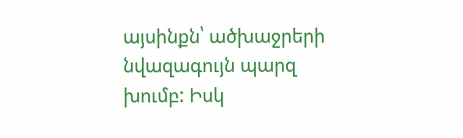այսինքն՝ ածխաջրերի նվազագույն պարզ խումբ: Իսկ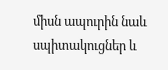միսն ապուրին նաև սպիտակուցներ և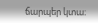ճարպեր կտա։